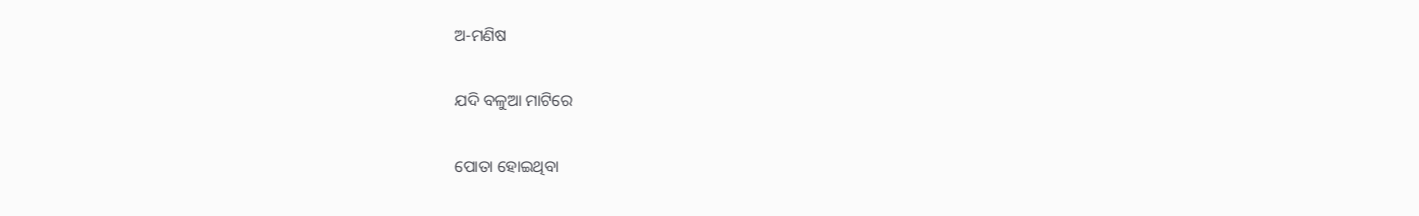ଅ-ମଣିଷ

ଯଦି ବଳୁଆ ମାଟିରେ

ପୋତା ହୋଇଥିବା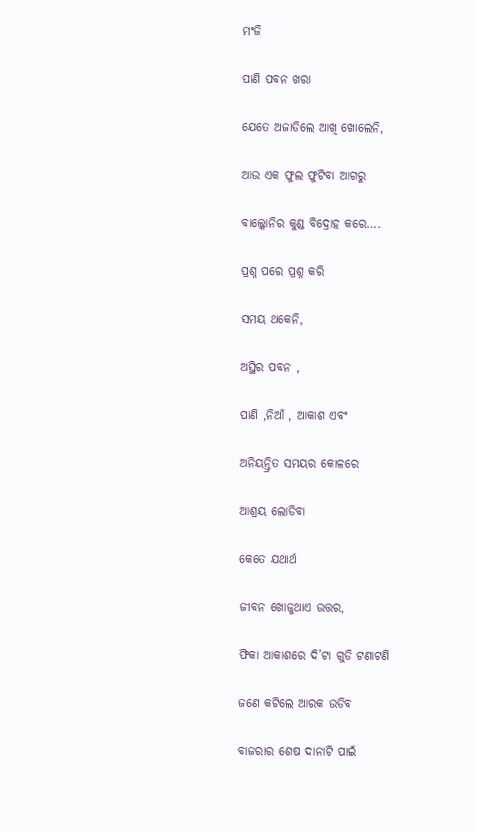ମଂଜି

ପାଣି ପବନ ଖରା

ଯେତେ ଅଜାଡିଲେ ଆଖି ଖୋଲେନି,

ଆଉ ଏକ ଫୁଲ ଫୁଟିବା ଆଗରୁ

ବାଲ୍କୋନିର କୁଣ୍ଡ ବିଦ୍ରୋହ କରେ….

ପ୍ରଶ୍ନ ପରେ ପ୍ରଶ୍ନ କରି

ସମୟ ଥକେନି,

ଅସ୍ଥିର ପବନ ,

ପାଣି ,ନିଆଁ , ଆକାଶ ଏବଂ

ଅନିୟନ୍ତ୍ରିତ ସମୟର କୋଳରେ

ଆଶ୍ରୟ ଲୋଡିବା

କେତେ ଯଥାର୍ଥ

ଜୀବନ ଖୋଜୁଥାଏ ଉତ୍ତର,

ଫିକା ଆକାଶରେ ଦି’ଟା ଗୁଡି ଟଣାଟଣି

ଜଣେ କଟିଲେ ଆରକ ଉଡିବ

ବାଜରାର ଶେଷ ଦାନାଟି ପାଇଁ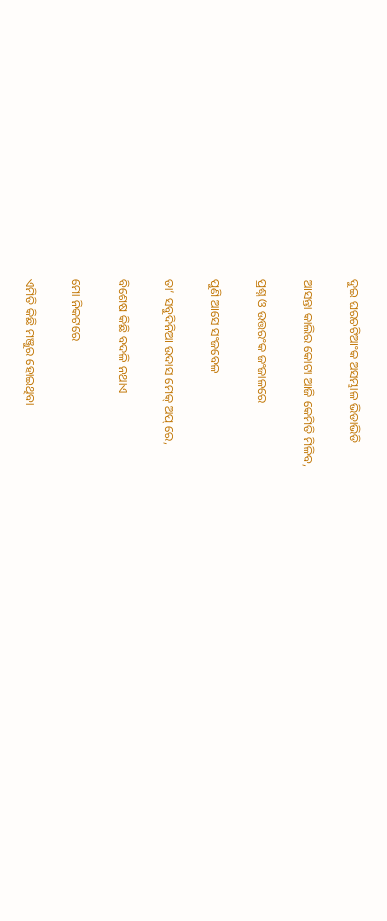ଦୁଇ ଘରଚଟିଆଂକ ଅସମ୍ଭାଳ ଭିଡାଭିଡି

ଆସନ୍ତା କାଲିର କୋଟା ଆଜି କେମିତି ମିଳିବ,

ପ୍ରଶ୍ନ ଓ ଉତ୍ତରଂକ ଜଂଜାଳରେ

ପୁଣି ଆସେ ସଂଜବେଳ

ତା’ ସବୁଦିନିଆ ଉଦାସ ମେକ୍ ଅପ୍ ରେ,

ବିଶେଷ କିଛି ବଦଳି ନଥାଏ

ମୋ ନିକଟରେ

ଏମିତି କିଛି ମଞ୍ଜୁର ହୋଇଥିବା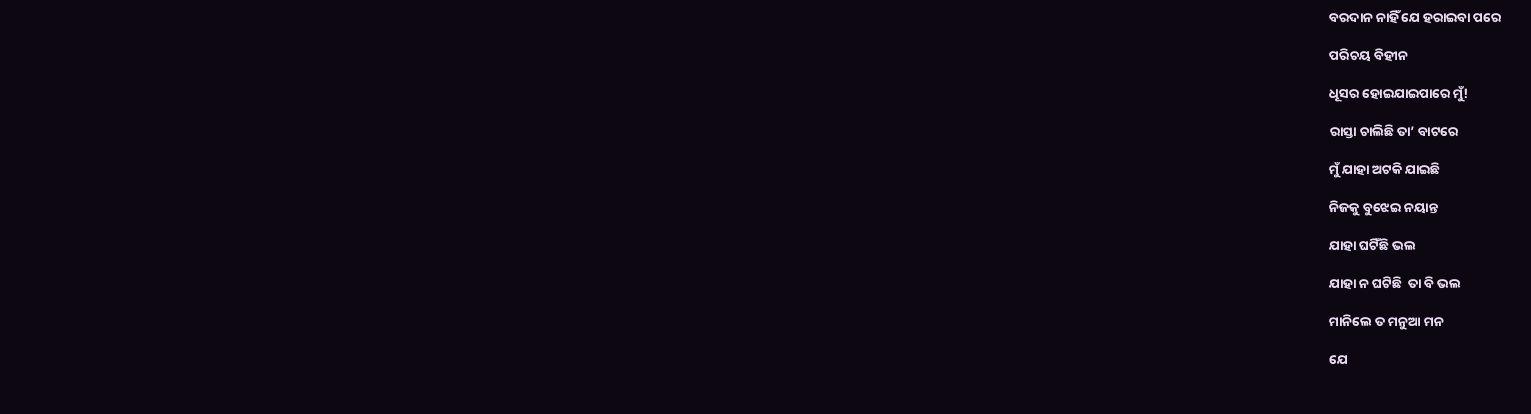ବରଦାନ ନାହିଁ ଯେ ହରାଇବା ପରେ

ପରିଚୟ ବିହୀନ

ଧୂସର ହୋଇଯାଇପାରେ ମୁଁ!

ରାସ୍ତା ଚାଲିଛି ତା’ ବାଟରେ

ମୁଁ ଯାହା ଅଟକି ଯାଇଛି

ନିଜକୁ ବୁଝେଇ ନୟାନ୍ତ

ଯାହା ଘଟିଁଛି ଭଲ

ଯାହା ନ ଘଟିଛି  ତା ବି ଭଲ

ମାନିଲେ ତ ମନୁଆ ମନ

ଯେ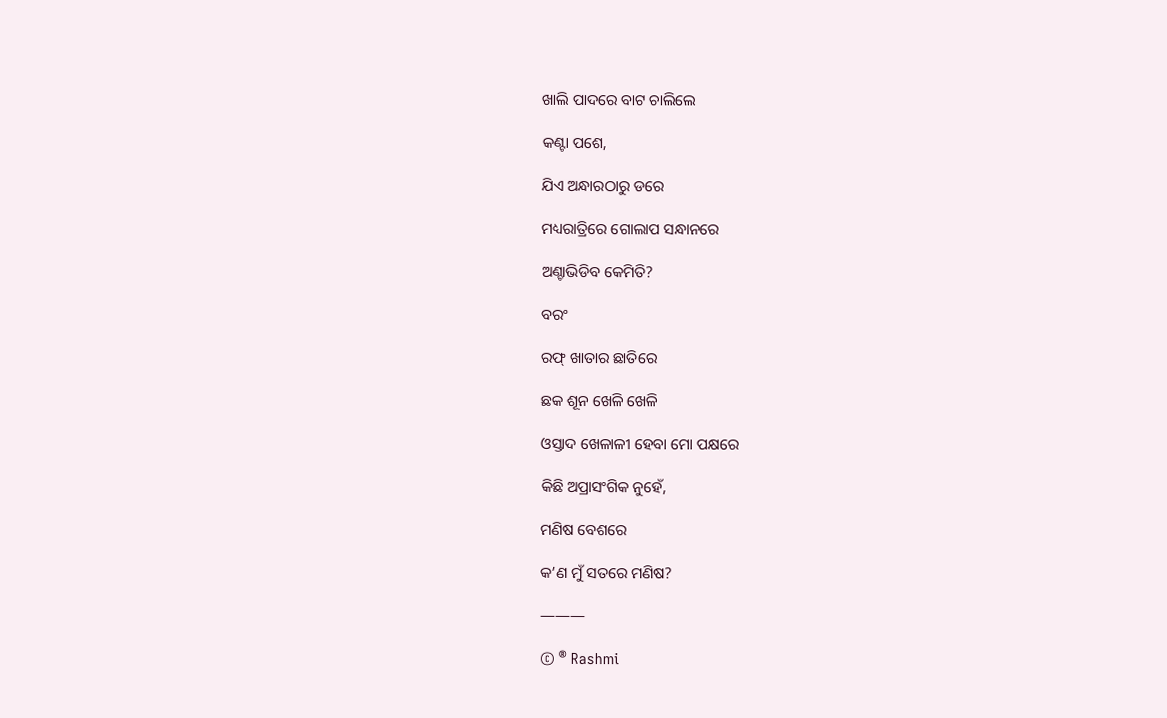ଖାଲି ପାଦରେ ବାଟ ଚାଲିଲେ

କଣ୍ଟା ପଶେ,

ଯିଏ ଅନ୍ଧାରଠାରୁ ଡରେ

ମଧ୍ୟରାତ୍ରିରେ ଗୋଲାପ ସନ୍ଧାନରେ

ଅଣ୍ଚାଭିଡିବ କେମିତି?

ବରଂ

ରଫ୍ ଖାତାର ଛାତିରେ

ଛକ ଶୂନ ଖେଳି ଖେଳି

ଓସ୍ତାଦ ଖେଳାଳୀ ହେବା ମୋ ପକ୍ଷରେ

କିଛି ଅପ୍ରାସଂଗିକ ନୁହେଁ,

ମଣିଷ ବେଶରେ

କ’ଣ ମୁଁ ସତରେ ମଣିଷ?

———

© ® Rashmi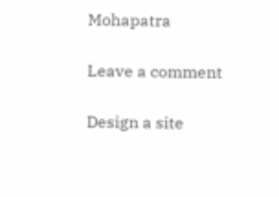Mohapatra

Leave a comment

Design a site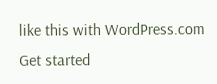like this with WordPress.com
Get started